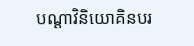បណ្តាវិនិយោគិនបរ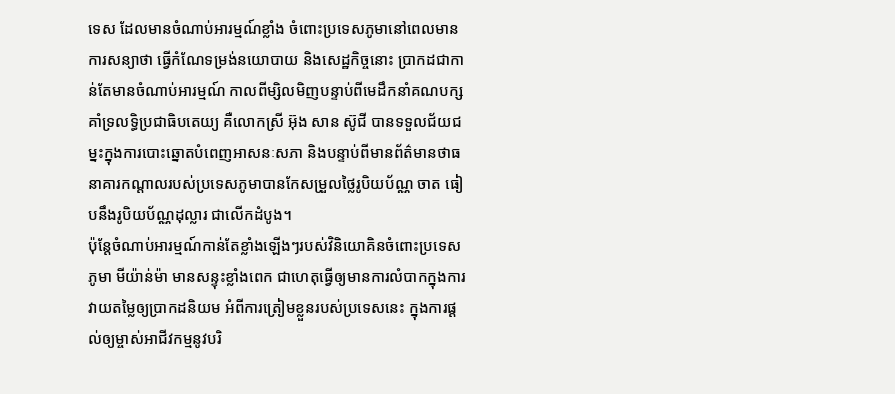ទេស ដែលមានចំណាប់អារម្មណ៍ខ្លាំង ចំពោះប្រទេសភូមានៅពេលមានការសន្យាថា ធ្វើកំណែទម្រង់នយោបាយ និងសេដ្ឋកិច្ចនោះ ប្រាកដជាកាន់តែមានចំណាប់អារម្មណ៍ កាលពីម្សិលមិញបន្ទាប់ពីមេដឹកនាំគណបក្សគាំទ្រលទ្ធិប្រជាធិបតេយ្យ គឺលោកស្រី អ៊ុង សាន ស៊ូជី បានទទួលជ័យជម្នះក្នុងការបោះឆ្នោតបំពេញអាសនៈសភា និងបន្ទាប់ពីមានព័ត៌មានថាធនាគារកណ្តាលរបស់ប្រទេសភូមាបានកែសម្រួលថ្លៃរូបិយប័ណ្ណ ចាត ធៀបនឹងរូបិយប័ណ្ណដុល្លារ ជាលើកដំបូង។
ប៉ុន្តែចំណាប់អារម្មណ៍កាន់តែខ្លាំងឡើងៗរបស់វិនិយោគិនចំពោះប្រទេសភូមា មីយ៉ាន់ម៉ា មានសន្ទុះខ្លាំងពេក ជាហេតុធ្វើឲ្យមានការលំបាកក្នុងការវាយតម្លៃឲ្យប្រាកដនិយម អំពីការត្រៀមខ្លួនរបស់ប្រទេសនេះ ក្នុងការផ្តល់ឲ្យម្ចាស់អាជីវកម្មនូវបរិ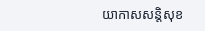យាកាសសន្តិសុខ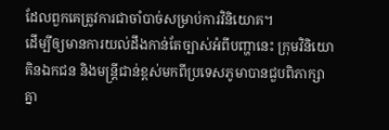ដែលពួកគេត្រូវការជាចាំបាច់សម្រាប់ការវិនិយោគ។
ដើម្បីឲ្យមានការយល់ដឹងកាន់តែច្បាស់អំពីបញ្ហានេះ ក្រុមវិនិយោគិនឯកជន និងមន្ត្រីជាន់ខ្ពស់មកពីប្រទេសភូមាបានជួបពិភាក្សាគ្នា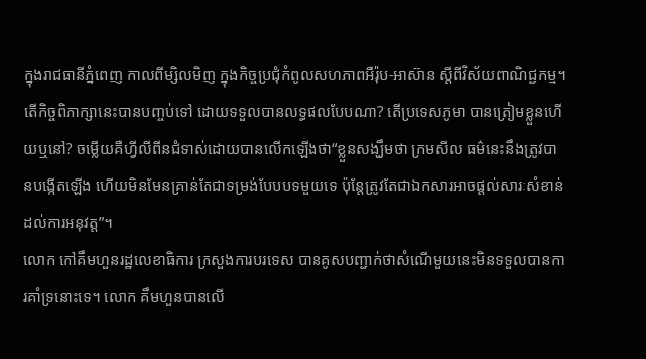ក្នុងរាជធានីភ្នំពេញ កាលពីម្សិលមិញ ក្នុងកិច្ចប្រជុំកំពូលសហភាពអឺរ៉ុប-អាស៊ាន ស្តីពីវិស័យពាណិជ្ជកម្ម។
តើកិច្ចពិភាក្សានេះបានបញ្ចប់ទៅ ដោយទទួលបានលទ្ធផលបែបណា? តើប្រទេសភូមា បានត្រៀមខ្លួនហើយឬនៅ? ចម្លើយគឺហ្វីលីពីនជំទាស់ដោយបានលើកឡើងថា“ខ្លួនសង្ឃឹមថា ក្រមសីល ធម៌នេះនឹងត្រូវបានបង្កើតឡើង ហើយមិនមែនគ្រាន់តែជាទម្រង់បែបបទមួយទេ ប៉ុន្តែត្រូវតែជាឯកសារអាចផ្តល់សារៈសំខាន់ដល់ការអនុវត្ត”។
លោក កៅគឹមហួនរដ្ឋលេខាធិការ ក្រសួងការបរទេស បានគូសបញ្ជាក់ថាសំណើមួយនេះមិនទទួលបានការគាំទ្រនោះទេ។ លោក គឹមហួនបានលើ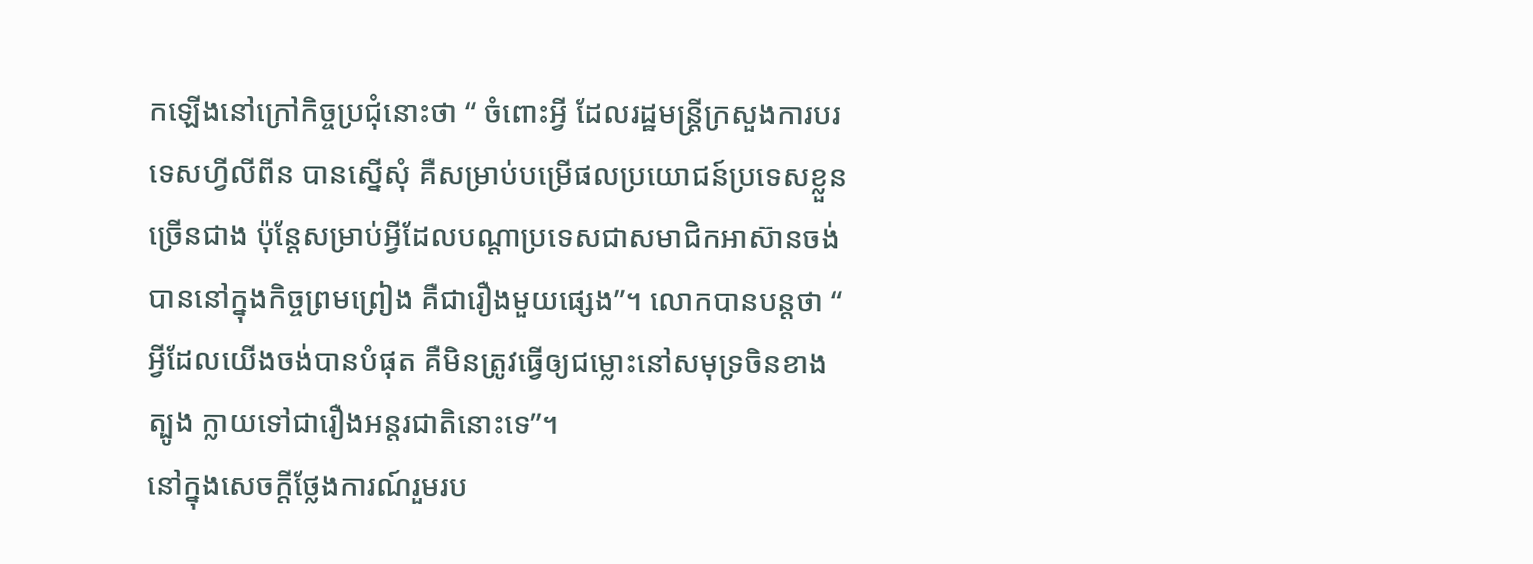កឡើងនៅក្រៅកិច្ចប្រជុំនោះថា “ ចំពោះអ្វី ដែលរដ្ឋមន្ត្រីក្រសួងការបរទេសហ្វីលីពីន បានស្នើសុំ គឺសម្រាប់បម្រើផលប្រយោជន៍ប្រទេសខ្លួនច្រើនជាង ប៉ុន្តែសម្រាប់អ្វីដែលបណ្តាប្រទេសជាសមាជិកអាស៊ានចង់បាននៅក្នុងកិច្ចព្រមព្រៀង គឺជារឿងមួយផ្សេង”។ លោកបានបន្តថា “ អ្វីដែលយើងចង់បានបំផុត គឺមិនត្រូវធ្វើឲ្យជម្លោះនៅសមុទ្រចិនខាងត្បូង ក្លាយទៅជារឿងអន្តរជាតិនោះទេ”។
នៅក្នុងសេចក្តីថ្លែងការណ៍រួមរប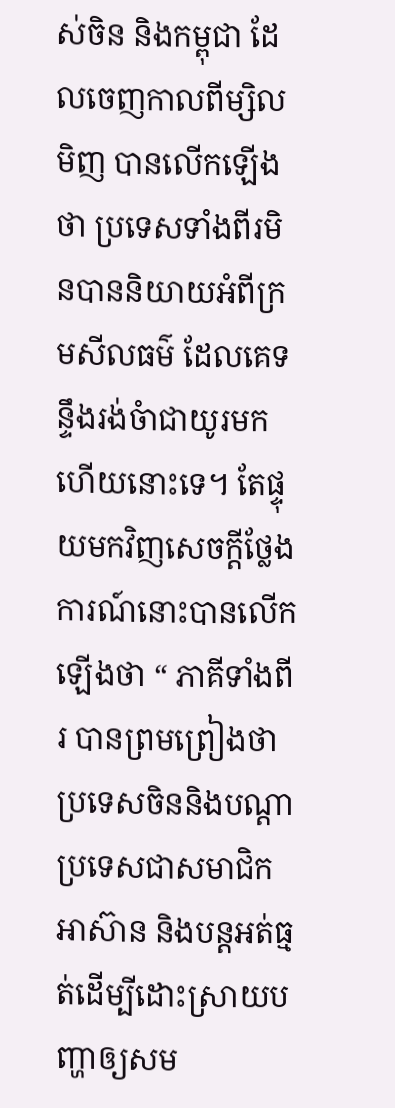ស់ចិន និងកម្ពុជា ដែលចេញកាលពីម្សិលមិញ បានលើកឡើងថា ប្រទេសទាំងពីរមិនបាននិយាយអំពីក្រមសីលធម៌ ដែលគេទន្ទឹងរង់ចំាជាយូរមកហើយនោះទេ។ តែផ្ទុយមកវិញសេចក្តីថ្លែងការណ៍នោះបានលើកឡើងថា “ ភាគីទាំងពីរ បានព្រមព្រៀងថា ប្រទេសចិននិងបណ្តាប្រទេសជាសមាជិកអាស៊ាន និងបន្តអត់ធ្មត់ដើម្បីដោះស្រាយបញ្ហាឲ្យសម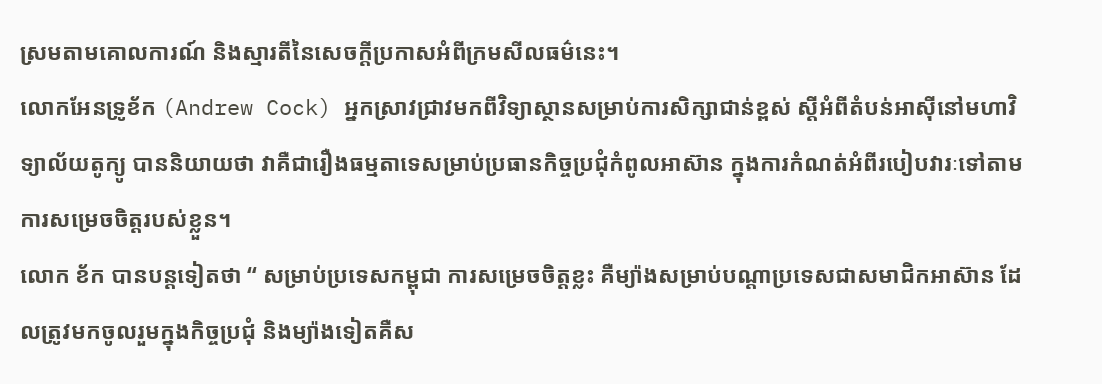ស្រមតាមគោលការណ៍ និងស្មារតីនៃសេចក្តីប្រកាសអំពីក្រមសីលធម៌នេះ។
លោកអែនទ្រូខ័ក (Andrew Cock) អ្នកស្រាវជ្រាវមកពីវិទ្យាស្ថានសម្រាប់ការសិក្សាជាន់ខ្ពស់ ស្តីអំពីតំបន់អាស៊ីនៅមហាវិទ្យាល័យតូក្យូ បាននិយាយថា វាគឺជារឿងធម្មតាទេសម្រាប់ប្រធានកិច្ចប្រជុំកំពូលអាស៊ាន ក្នុងការកំណត់អំពីរបៀបវារៈទៅតាមការសម្រេចចិត្តរបស់ខ្លួន។
លោក ខ័ក បានបន្តទៀតថា “ សម្រាប់ប្រទេសកម្ពុជា ការសម្រេចចិត្តខ្លះ គឺម្យ៉ាងសម្រាប់បណ្តាប្រទេសជាសមាជិកអាស៊ាន ដែលត្រូវមកចូលរួមក្នុងកិច្ចប្រជុំ និងម្យ៉ាងទៀតគឺស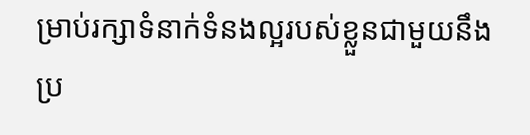ម្រាប់រក្សាទំនាក់ទំនងល្អរបស់ខ្លួនជាមួយនឹងប្រ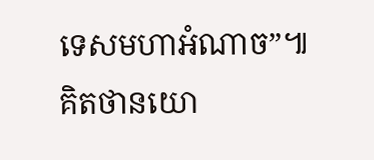ទេសមហាអំណាច”៕គិតថានយោ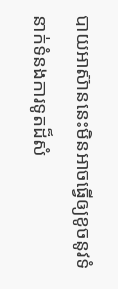បាយអាស៊ាននេះមិនអាចធ្វើឲ្យខូចនូវទំនាក់ទំនងការទូតដ៏សំ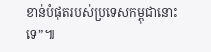ខាន់បំផុតរបស់ប្រទេសកម្ពុជានោះទេ”៕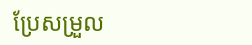ប្រែសម្រួល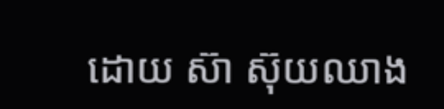ដោយ ស៊ា ស៊ុយឈាង